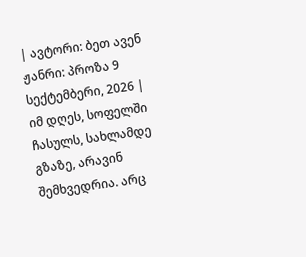| ავტორი: ბეთ ავენ ჟანრი: პროზა 9 სექტემბერი, 2026 |
იმ დღეს, სოფელში ჩასულს, სახლამდე გზაზე, არავინ შემხვედრია. არც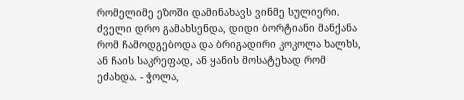რომელიმე ეზოში დამინახავს ვინმე სულიერი. ძველი დრო გამახსენდა, დიდი ბორტიანი მანქანა რომ ჩამოდგებოდა და ბრიგადირი კოკოლა ხალხს, ან ჩაის საკრეფად, ან ყანის მოსატეხად რომ ეძახდა. - ჭოლა,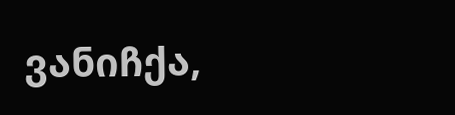ვანიჩქა,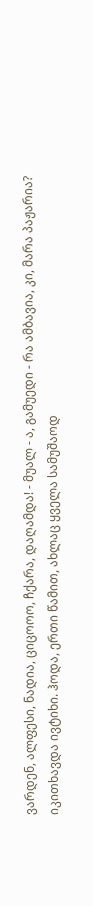ვარდენ, ალფესი, ნადია, ციცოოო, ჩქარა, დაღამდა! - მუალ - ა, გამუედი - რა ამბავია, კი, მარა პაჟარია? იკითხავდა ივტიხი. ჰოდა, ერთი წამით, ახლაც ყველა სამუშაოდ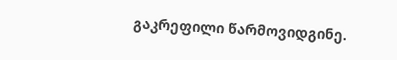გაკრეფილი წარმოვიდგინე.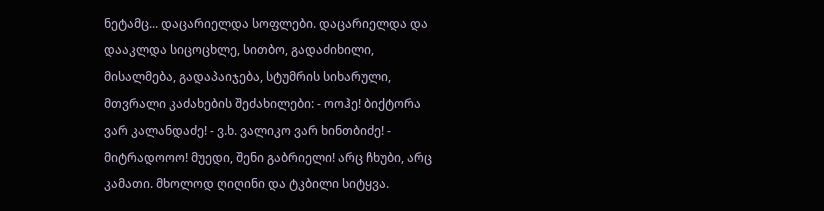ნეტამც... დაცარიელდა სოფლები. დაცარიელდა და დააკლდა სიცოცხლე, სითბო, გადაძიხილი, მისალმება, გადაპაიჯება, სტუმრის სიხარული, მთვრალი კაძახების შეძახილები: - ოოჰე! ბიქტორა ვარ კალანდაძე! - ვ.ხ. ვალიკო ვარ ხინთბიძე! - მიტრადოოო! მუედი, შენი გაბრიელი! არც ჩხუბი, არც კამათი. მხოლოდ ღიღინი და ტკბილი სიტყვა.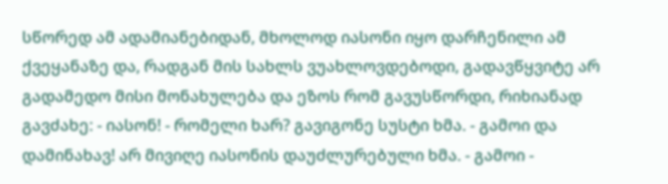სწორედ ამ ადამიანებიდან, მხოლოდ იასონი იყო დარჩენილი ამ ქვეყანაზე და, რადგან მის სახლს ვუახლოვდებოდი, გადავწყვიტე არ გადამედო მისი მონახულება და ეზოს რომ გავუსწორდი, რიხიანად გავძახე: - იასონ! - რომელი ხარ? გავიგონე სუსტი ხმა. - გამოი და დამინახავ! არ მივიღე იასონის დაუძლურებული ხმა. - გამოი -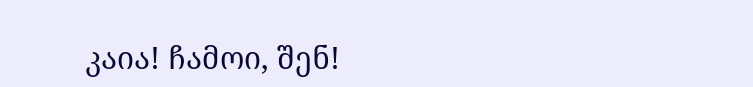კაია! ჩამოი, შენ!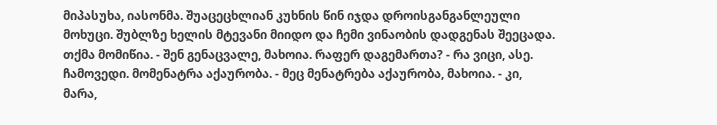მიპასუხა, იასონმა. შუაცეცხლიან კუხნის წინ იჯდა დროისგანგანლეული მოხუცი. შუბლზე ხელის მტევანი მიიდო და ჩემი ვინაობის დადგენას შეეცადა. თქმა მომიწია. - შენ გენაცვალე, მახოია. რაფერ დაგემართა? - რა ვიცი, ასე. ჩამოვედი. მომენატრა აქაურობა. - მეც მენატრება აქაურობა, მახოია. - კი, მარა,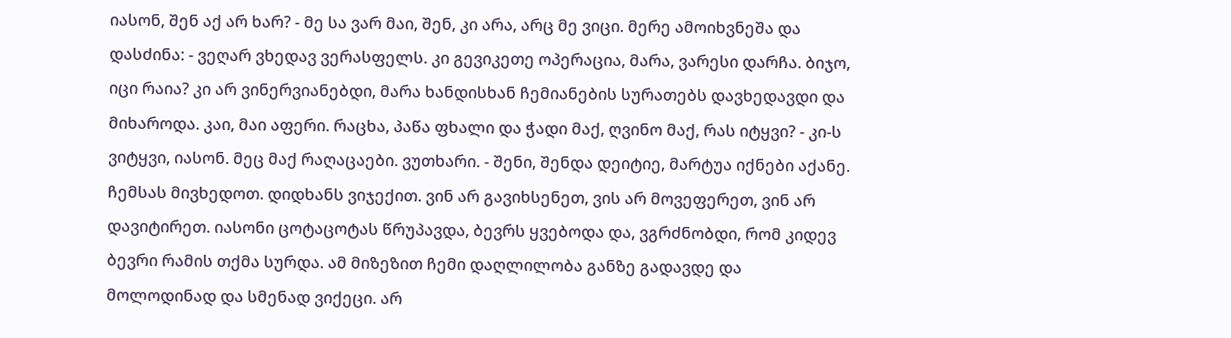იასონ, შენ აქ არ ხარ? - მე სა ვარ მაი, შენ, კი არა, არც მე ვიცი. მერე ამოიხვნეშა და დასძინა: - ვეღარ ვხედავ ვერასფელს. კი გევიკეთე ოპერაცია, მარა, ვარესი დარჩა. ბიჯო, იცი რაია? კი არ ვინერვიანებდი, მარა ხანდისხან ჩემიანების სურათებს დავხედავდი და მიხაროდა. კაი, მაი აფერი. რაცხა, პაწა ფხალი და ჭადი მაქ, ღვინო მაქ, რას იტყვი? - კი-ს ვიტყვი, იასონ. მეც მაქ რაღაცაები. ვუთხარი. - შენი, შენდა დეიტიე, მარტუა იქნები აქანე. ჩემსას მივხედოთ. დიდხანს ვიჯექით. ვინ არ გავიხსენეთ, ვის არ მოვეფერეთ, ვინ არ დავიტირეთ. იასონი ცოტაცოტას წრუპავდა, ბევრს ყვებოდა და, ვგრძნობდი, რომ კიდევ ბევრი რამის თქმა სურდა. ამ მიზეზით ჩემი დაღლილობა განზე გადავდე და მოლოდინად და სმენად ვიქეცი. არ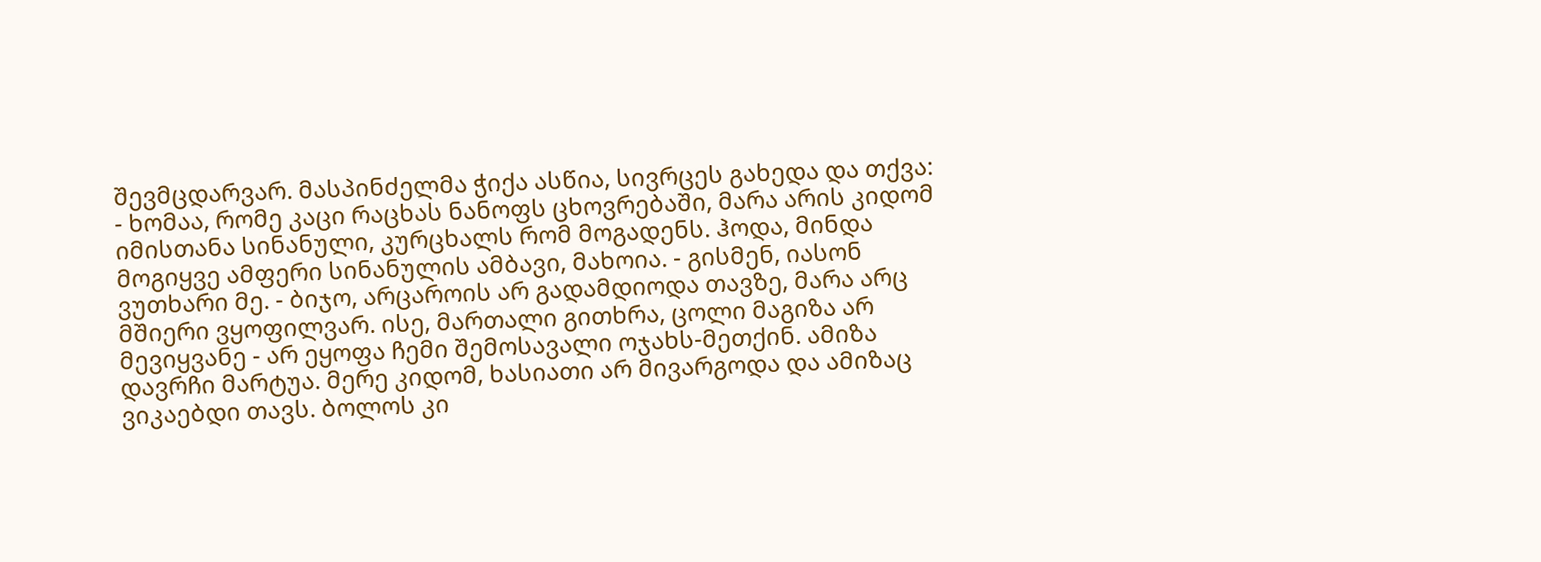შევმცდარვარ. მასპინძელმა ჭიქა ასწია, სივრცეს გახედა და თქვა: - ხომაა, რომე კაცი რაცხას ნანოფს ცხოვრებაში, მარა არის კიდომ იმისთანა სინანული, კურცხალს რომ მოგადენს. ჰოდა, მინდა მოგიყვე ამფერი სინანულის ამბავი, მახოია. - გისმენ, იასონ ვუთხარი მე. - ბიჯო, არცაროის არ გადამდიოდა თავზე, მარა არც მშიერი ვყოფილვარ. ისე, მართალი გითხრა, ცოლი მაგიზა არ მევიყვანე - არ ეყოფა ჩემი შემოსავალი ოჯახს-მეთქინ. ამიზა დავრჩი მარტუა. მერე კიდომ, ხასიათი არ მივარგოდა და ამიზაც ვიკაებდი თავს. ბოლოს კი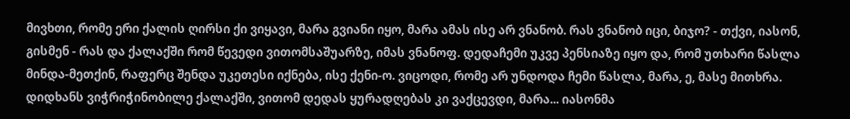მივხთი, რომე ერი ქალის ღირსი ქი ვიყავი, მარა გვიანი იყო, მარა ამას ისე არ ვნანობ. რას ვნანობ იცი, ბიჯო? - თქვი, იასონ, გისმენ - რას და ქალაქში რომ წევედი ვითომსაშუარზე, იმას ვნანოფ. დედაჩემი უკვე პენსიაზე იყო და, რომ უთხარი წასლა მინდა-მეთქინ, რაფერც შენდა უკეთესი იქნება, ისე ქენი-ო. ვიცოდი, რომე არ უნდოდა ჩემი წასლა, მარა, ე, მასე მითხრა. დიდხანს ვიჭრიჭინობილე ქალაქში, ვითომ დედას ყურადღებას კი ვაქცევდი, მარა... იასონმა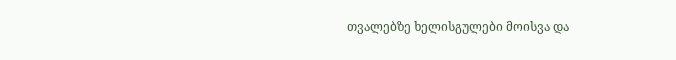თვალებზე ხელისგულები მოისვა და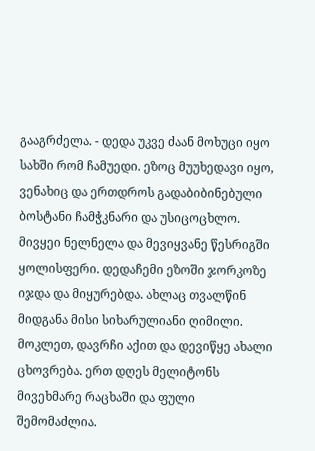გააგრძელა. - დედა უკვე ძაან მოხუცი იყო სახში რომ ჩამუედი. ეზოც მუუხედავი იყო, ვენახიც და ერთდროს გადაბიბინებული ბოსტანი ჩამჭკნარი და უსიცოცხლო. მივყეი ნელნელა და მევიყვანე წესრიგში ყოლისფერი. დედაჩემი ეზოში ჯორკოზე იჯდა და მიყურებდა. ახლაც თვალწინ მიდგანა მისი სიხარულიანი ღიმილი. მოკლეთ, დავრჩი აქით და დევიწყე ახალი ცხოვრება. ერთ დღეს მელიტონს მივეხმარე რაცხაში და ფული შემომაძლია.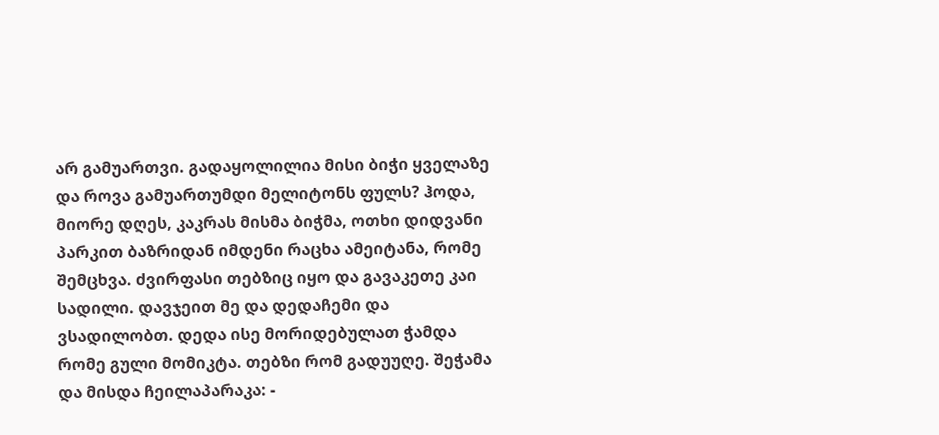არ გამუართვი. გადაყოლილია მისი ბიჭი ყველაზე და როვა გამუართუმდი მელიტონს ფულს? ჰოდა, მიორე დღეს, კაკრას მისმა ბიჭმა, ოთხი დიდვანი პარკით ბაზრიდან იმდენი რაცხა ამეიტანა, რომე შემცხვა. ძვირფასი თებზიც იყო და გავაკეთე კაი სადილი. დავჯეით მე და დედაჩემი და ვსადილობთ. დედა ისე მორიდებულათ ჭამდა რომე გული მომიკტა. თებზი რომ გადუუღე. შეჭამა და მისდა ჩეილაპარაკა: -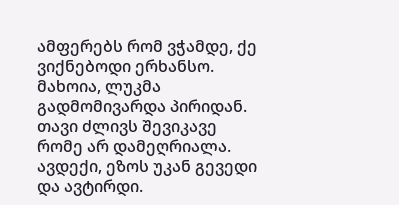ამფერებს რომ ვჭამდე, ქე ვიქნებოდი ერხანსო. მახოია, ლუკმა გადმომივარდა პირიდან. თავი ძლივს შევიკავე რომე არ დამეღრიალა. ავდექი, ეზოს უკან გევედი და ავტირდი.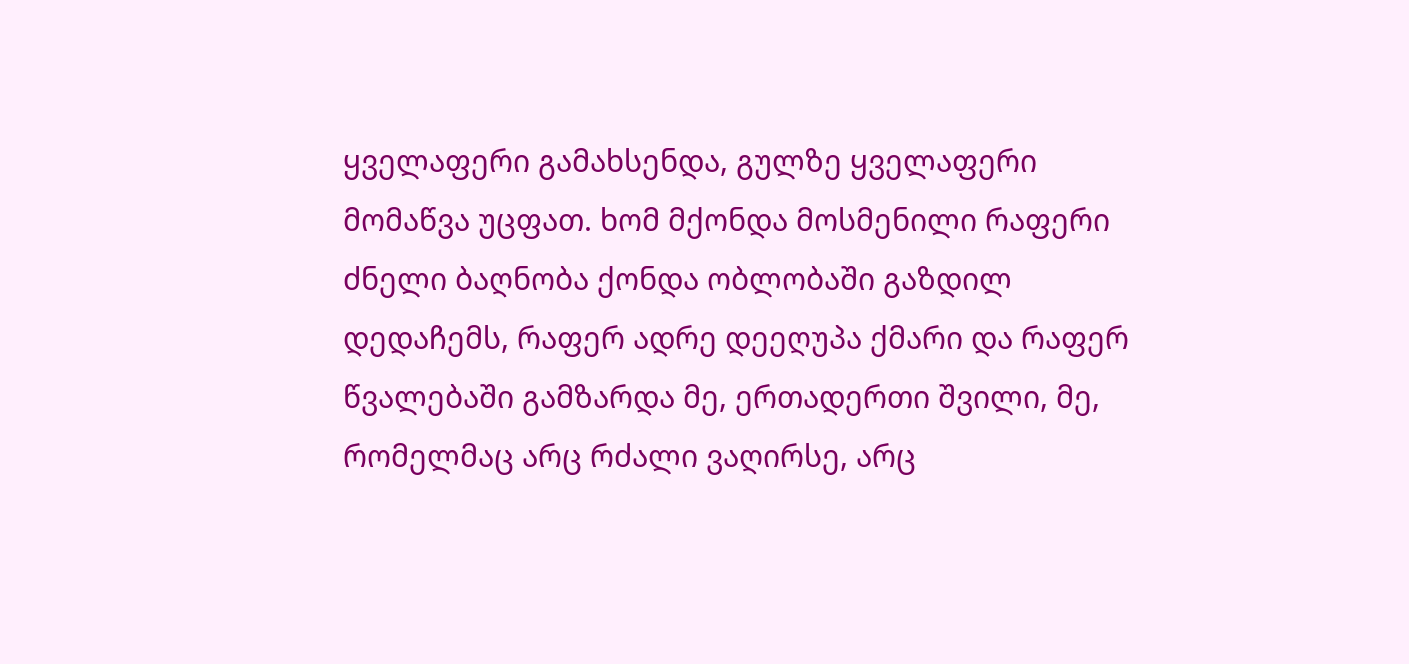ყველაფერი გამახსენდა, გულზე ყველაფერი მომაწვა უცფათ. ხომ მქონდა მოსმენილი რაფერი ძნელი ბაღნობა ქონდა ობლობაში გაზდილ დედაჩემს, რაფერ ადრე დეეღუპა ქმარი და რაფერ წვალებაში გამზარდა მე, ერთადერთი შვილი, მე, რომელმაც არც რძალი ვაღირსე, არც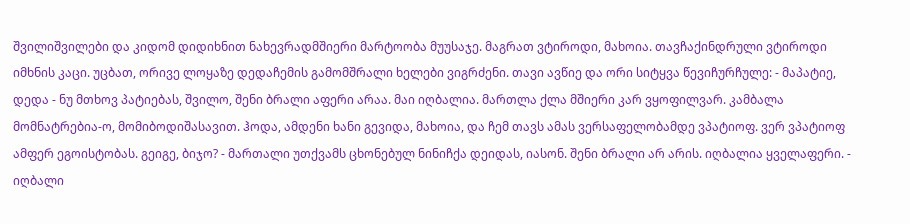შვილიშვილები და კიდომ დიდიხნით ნახევრადმშიერი მარტოობა მუუსაჯე. მაგრათ ვტიროდი, მახოია. თავჩაქინდრული ვტიროდი იმხნის კაცი. უცბათ, ორივე ლოყაზე დედაჩემის გამომშრალი ხელები ვიგრძენი. თავი ავწიე და ორი სიტყვა წევიჩურჩულე: - მაპატიე, დედა - ნუ მთხოვ პატიებას, შვილო, შენი ბრალი აფერი არაა. მაი იღბალია. მართლა ქლა მშიერი კარ ვყოფილვარ. კამბალა მომნატრებია-ო, მომიბოდიშასავით. ჰოდა, ამდენი ხანი გევიდა, მახოია, და ჩემ თავს ამას ვერსაფელობამდე ვპატიოფ. ვერ ვპატიოფ ამფერ ეგოისტობას. გეიგე, ბიჯო? - მართალი უთქვამს ცხონებულ ნინიჩქა დეიდას, იასონ. შენი ბრალი არ არის. იღბალია ყველაფერი. - იღბალი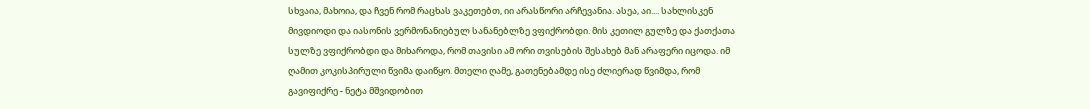სხვაია, მახოია, და ჩვენ რომ რაცხას ვაკეთებთ, იი არასწორი არჩევანია. ასეა, აი.... სახლისკენ მივდიოდი და იასონის ვერმონანიებულ სანანებლზე ვფიქრობდი. მის კეთილ გულზე და ქათქათა სულზე ვფიქრობდი და მიხაროდა, რომ თავისი ამ ორი თვისების შესახებ მან არაფერი იცოდა. იმ ღამით კოკისპირული წვიმა დაიწყო. მთელი ღამე, გათენებამდე ისე ძლიერად წვიმდა, რომ გავიფიქრე - ნეტა მშვიდობით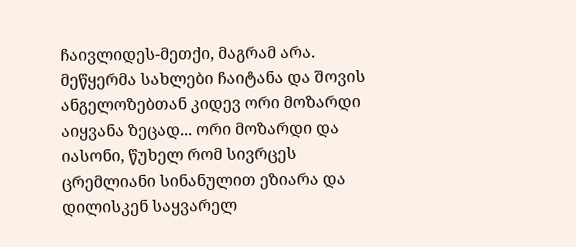ჩაივლიდეს-მეთქი, მაგრამ არა. მეწყერმა სახლები ჩაიტანა და შოვის ანგელოზებთან კიდევ ორი მოზარდი აიყვანა ზეცად... ორი მოზარდი და იასონი, წუხელ რომ სივრცეს ცრემლიანი სინანულით ეზიარა და დილისკენ საყვარელ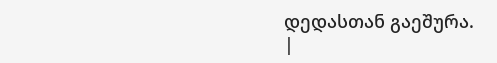დედასთან გაეშურა.
|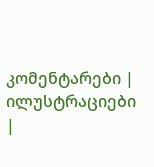კომენტარები |
ილუსტრაციები |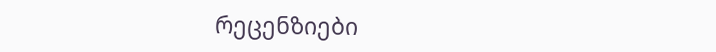რეცენზიები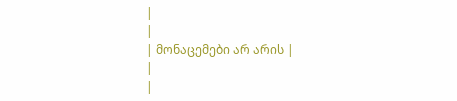|
|
| მონაცემები არ არის |
|
|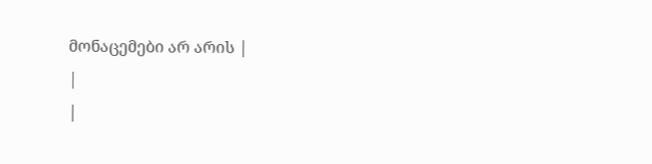მონაცემები არ არის |
|
|